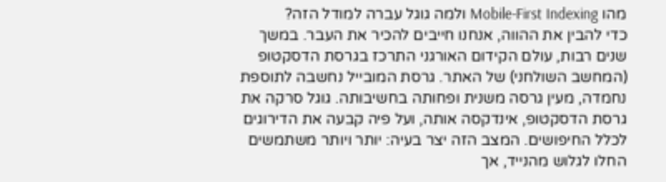מהו Mobile-First Indexing ולמה גוגל עברה למודל הזה?
כדי להבין את ההווה, אנחנו חייבים להכיר את העבר. במשך שנים רבות, עולם הקידום האורגני התרכז בגרסת הדסקטופ (המחשב השולחני) של האתר. גרסת המובייל נחשבה לתוספת נחמדה, מעין גרסה משנית ופחותה בחשיבותה. גוגל סרקה את גרסת הדסקטופ, אינדקסה אותה, ועל פיה קבעה את הדירוגים לכלל החיפושים. המצב הזה יצר בעיה: יותר ויותר משתמשים החלו לגלוש מהנייד, אך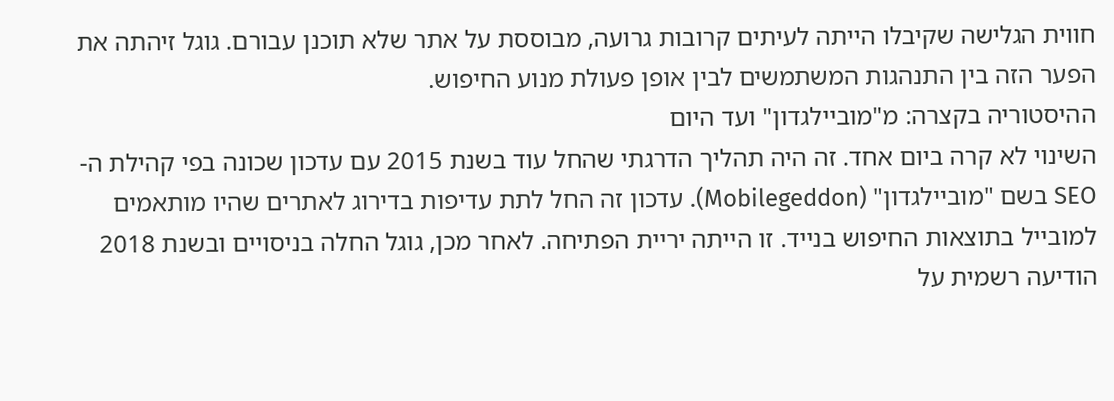חווית הגלישה שקיבלו הייתה לעיתים קרובות גרועה, מבוססת על אתר שלא תוכנן עבורם. גוגל זיהתה את הפער הזה בין התנהגות המשתמשים לבין אופן פעולת מנוע החיפוש.
ההיסטוריה בקצרה: מ"מוביילגדון" ועד היום
השינוי לא קרה ביום אחד. זה היה תהליך הדרגתי שהחל עוד בשנת 2015 עם עדכון שכונה בפי קהילת ה-SEO בשם "מוביילגדון" (Mobilegeddon). עדכון זה החל לתת עדיפות בדירוג לאתרים שהיו מותאמים למובייל בתוצאות החיפוש בנייד. זו הייתה יריית הפתיחה. לאחר מכן, גוגל החלה בניסויים ובשנת 2018 הודיעה רשמית על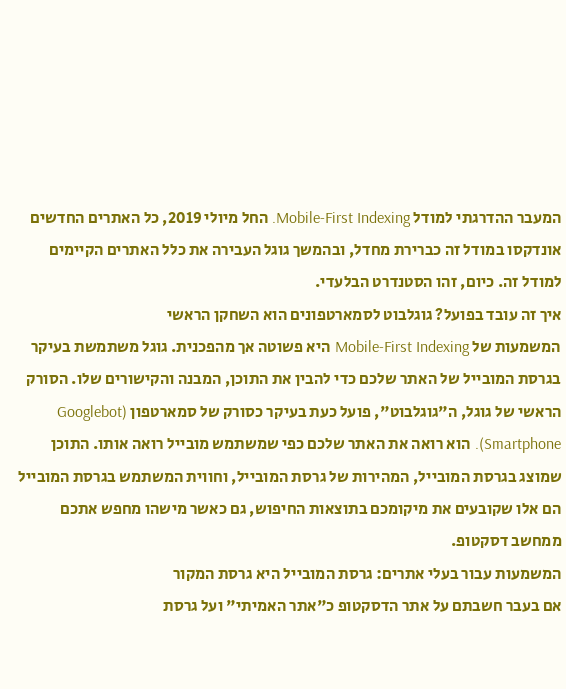המעבר ההדרגתי למודל Mobile-First Indexing. החל מיולי 2019, כל האתרים החדשים אונדקסו במודל זה כברירת מחדל, ובהמשך גוגל העבירה את כלל האתרים הקיימים למודל זה. כיום, זהו הסטנדרט הבלעדי.
איך זה עובד בפועל? גוגלבוט לסמארטפונים הוא השחקן הראשי
המשמעות של Mobile-First Indexing היא פשוטה אך מהפכנית. גוגל משתמשת בעיקר בגרסת המובייל של האתר שלכם כדי להבין את התוכן, המבנה והקישורים שלו. הסורק הראשי של גוגל, ה"גוגלבוט", פועל כעת בעיקר כסורק של סמארטפון (Googlebot Smartphone). הוא רואה את האתר שלכם כפי שמשתמש מובייל רואה אותו. התוכן שמוצג בגרסת המובייל, המהירות של גרסת המובייל, וחווית המשתמש בגרסת המובייל הם אלו שקובעים את מיקומכם בתוצאות החיפוש, גם כאשר מישהו מחפש אתכם ממחשב דסקטופ.
המשמעות עבור בעלי אתרים: גרסת המובייל היא גרסת המקור
אם בעבר חשבתם על אתר הדסקטופ כ"אתר האמיתי" ועל גרסת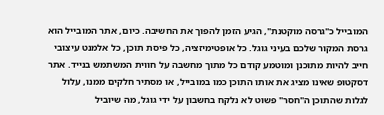המובייל כ"גרסה מוקטנת", הגיע הזמן להפוך את החשיבה. כיום, אתר המובייל הוא גרסת המקור שלכם בעיני גוגל. כל אופטימיזציה, כל פיסת תוכן, כל אלמנט עיצובי חייב להיות מתוכנן ומוטמע קודם כל מתוך מחשבה על חווית המשתמש בנייד. אתר דסקטופ שאינו מציג את אותו התוכן כמו במובייל, או מסתיר חלקים ממנו, עלול לגלות שהתוכן ה"חסר" פשוט לא נלקח בחשבון על ידי גוגל, מה שיוביל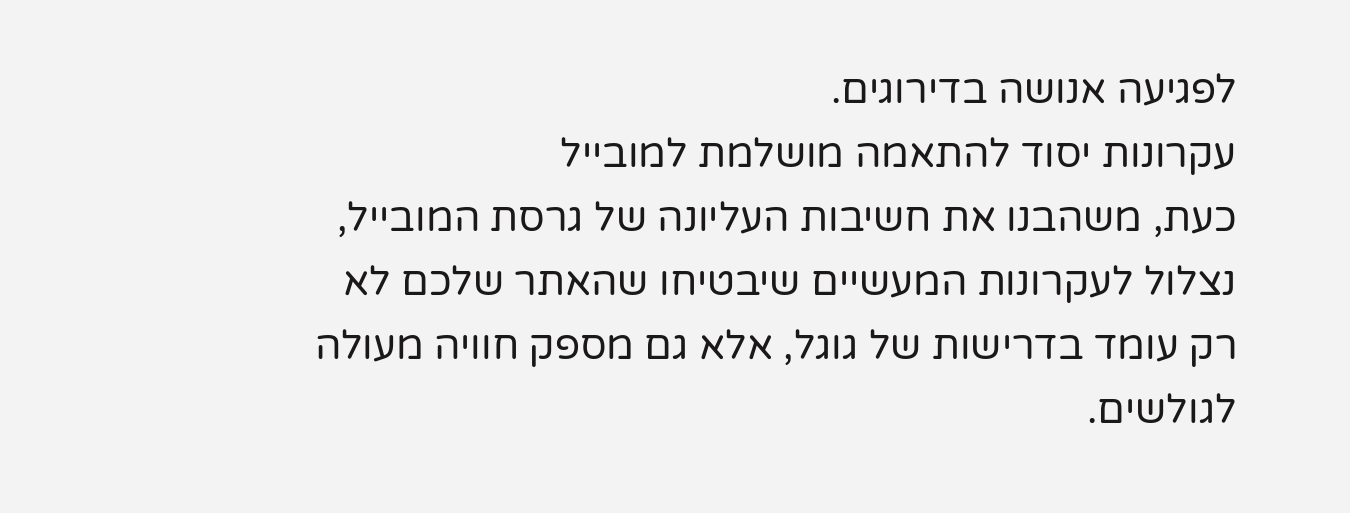לפגיעה אנושה בדירוגים.
עקרונות יסוד להתאמה מושלמת למובייל
כעת, משהבנו את חשיבות העליונה של גרסת המובייל, נצלול לעקרונות המעשיים שיבטיחו שהאתר שלכם לא רק עומד בדרישות של גוגל, אלא גם מספק חוויה מעולה לגולשים.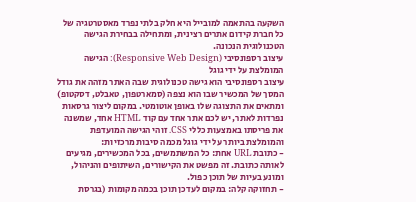השקעה בהתאמה למובייל היא חלק בלתי נפרד מאסטרטגיה של כל חברת קידום אתרים רצינית, ומתחילה בבחירת הגישה הטכנולוגית הנכונה.
עיצוב רספונסיבי (Responsive Web Design): הגישה המומלצת על ידי גוגל
עיצוב רספונסיבי הוא גישה טכנולוגית שבה האתר מזהה את גודל המסך של המכשיר שבו הוא נצפה (סמארטפון, טאבלט, דסקטופ) ומתאים את התצוגה שלו באופן אוטומטי. במקום ליצור גרסאות נפרדות לאתר, יש לכם אתר אחד עם קוד HTML אחד, שמשנה את פריסתו באמצעות כללי CSS. זוהי הגישה המועדפת והמומלצת ביותר על ידי גוגל מכמה סיבות מרכזיות:
- כתובת URL אחת: כל המשתמשים, בכל המכשירים, מגיעים לאותה כתובת. זה מפשט את הקישורים, השיתופים והניהול, ומונע בעיות של תוכן כפול.
- תחזוקה קלה: במקום לעדכן תוכן בכמה מקומות (בגרסת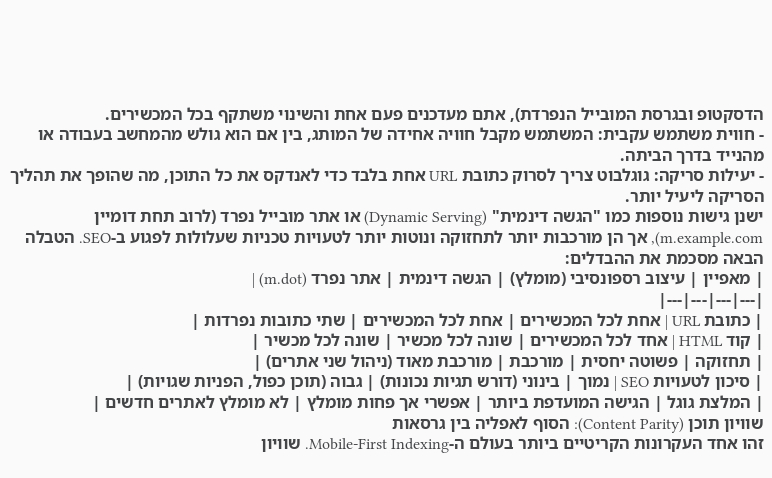הדסקטופ ובגרסת המובייל הנפרדת), אתם מעדכנים פעם אחת והשינוי משתקף בכל המכשירים.
- חווית משתמש עקבית: המשתמש מקבל חוויה אחידה של המותג, בין אם הוא גולש מהמחשב בעבודה או מהנייד בדרך הביתה.
- יעילות סריקה: גוגלבוט צריך לסרוק כתובת URL אחת בלבד כדי לאנדקס את כל התוכן, מה שהופך את תהליך הסריקה ליעיל יותר.
ישנן גישות נוספות כמו "הגשה דינמית" (Dynamic Serving) או אתר מובייל נפרד (לרוב תחת דומיין m.example.com), אך הן מורכבות יותר לתחזוקה ונוטות יותר לטעויות טכניות שעלולות לפגוע ב-SEO. הטבלה הבאה מסכמת את ההבדלים:
| מאפיין | עיצוב רספונסיבי (מומלץ) | הגשה דינמית | אתר נפרד (m.dot) |
|---|---|---|---|
| כתובת URL | אחת לכל המכשירים | אחת לכל המכשירים | שתי כתובות נפרדות |
| קוד HTML | אחד לכל המכשירים | שונה לכל מכשיר | שונה לכל מכשיר |
| תחזוקה | פשוטה יחסית | מורכבת | מורכבת מאוד (ניהול שני אתרים) |
| סיכון לטעויות SEO | נמוך | בינוני (דורש תגיות נכונות) | גבוה (תוכן כפול, הפניות שגויות) |
| המלצת גוגל | הגישה המועדפת ביותר | אפשרי אך פחות מומלץ | לא מומלץ לאתרים חדשים |
שוויון תוכן (Content Parity): הסוף לאפליה בין גרסאות
זהו אחד העקרונות הקריטיים ביותר בעולם ה-Mobile-First Indexing. שוויון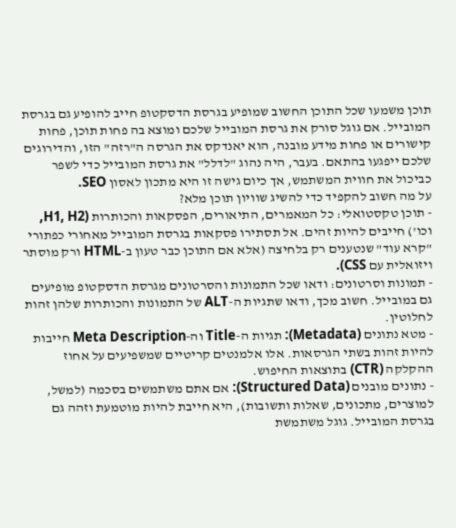תוכן משמעו שכל התוכן החשוב שמופיע בגרסת הדסקטופ חייב להופיע גם בגרסת המובייל. אם גוגל סורק את גרסת המובייל שלכם ומוצא בה פחות תוכן, פחות קישורים או פחות מידע מובנה, הוא יאנדקס את הגרסה ה"רזה" הזו, והדירוגים שלכם ייפגעו בהתאם. בעבר, היה נהוג "לדלל" את גרסת המובייל כדי לשפר כביכול את חווית המשתמש, אך כיום גישה זו היא מתכון לאסון SEO.
על מה חשוב להקפיד כדי להשיג שוויון תוכן מלא?
- תוכן טקסטואלי: כל המאמרים, התיאורים, הפסקאות והכותרות (H1, H2, וכו') חייבים להיות זהים. אל תסתירו פסקאות בגרסת המובייל מאחורי כפתורי "קרא עוד" שנטענים רק בלחיצה (אלא אם התוכן כבר טעון ב-HTML ורק מוסתר ויזואלית עם CSS).
- תמונות וסרטונים: ודאו שכל התמונות והסרטונים מגרסת הדסקטופ מופיעים גם במובייל. חשוב מכך, ודאו שתגיות ה-ALT של התמונות והכותרות שלהן זהות לחלוטין.
- מטא נתונים (Metadata): תגיות ה-Title וה-Meta Description חייבות להיות זהות בשתי הגרסאות. אלו אלמנטים קריטיים שמשפיעים על אחוז ההקלקה (CTR) בתוצאות החיפוש.
- נתונים מובנים (Structured Data): אם אתם משתמשים בסכמה (למשל, למוצרים, מתכונים, שאלות ותשובות), היא חייבת להיות מוטמעת וזהה גם בגרסת המובייל. גוגל משתמשת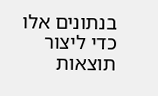בנתונים אלו כדי ליצור תוצאות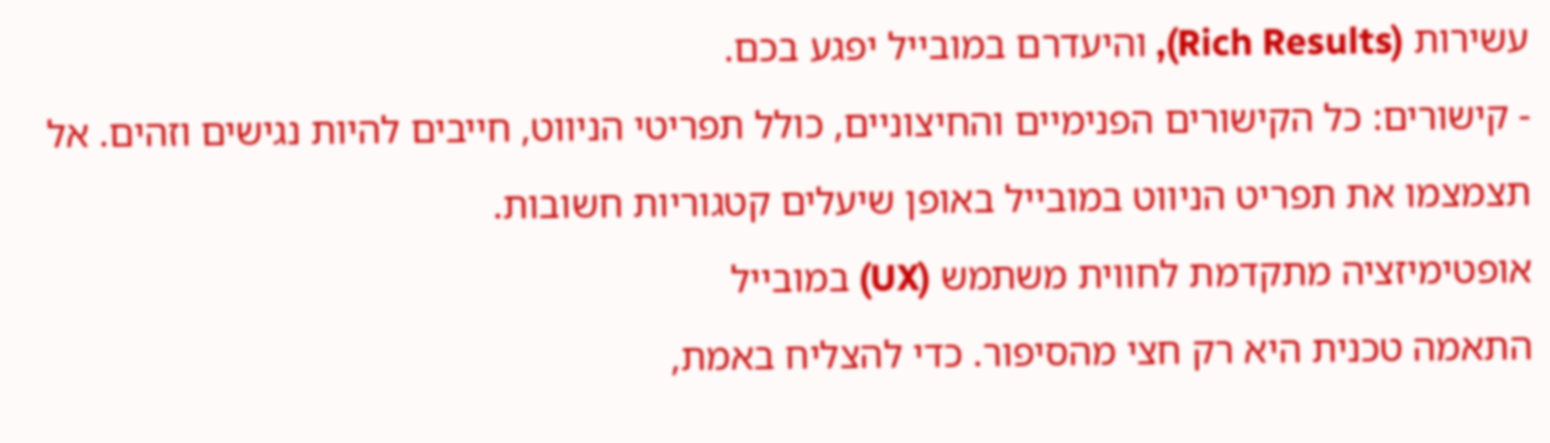עשירות (Rich Results), והיעדרם במובייל יפגע בכם.
- קישורים: כל הקישורים הפנימיים והחיצוניים, כולל תפריטי הניווט, חייבים להיות נגישים וזהים. אל תצמצמו את תפריט הניווט במובייל באופן שיעלים קטגוריות חשובות.
אופטימיזציה מתקדמת לחווית משתמש (UX) במובייל
התאמה טכנית היא רק חצי מהסיפור. כדי להצליח באמת,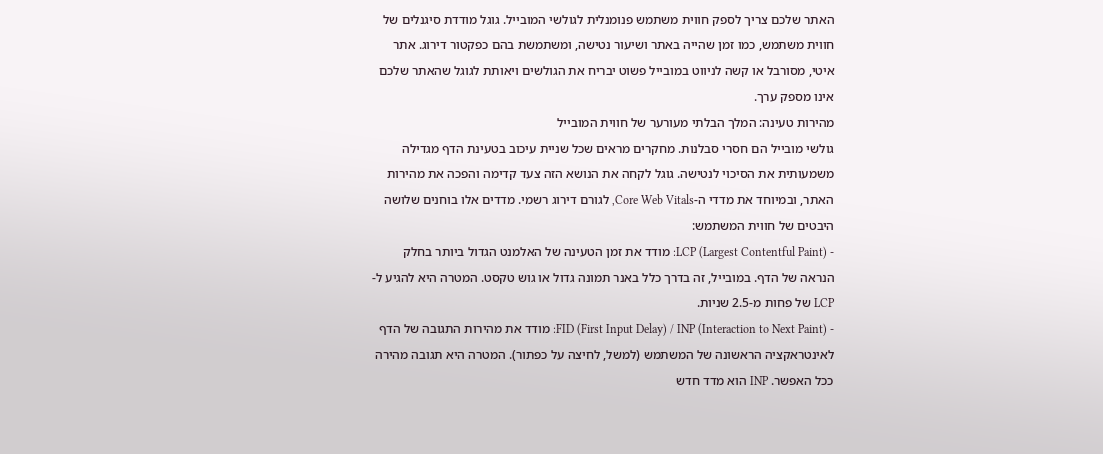האתר שלכם צריך לספק חווית משתמש פנומנלית לגולשי המובייל. גוגל מודדת סיגנלים של חווית משתמש, כמו זמן שהייה באתר ושיעור נטישה, ומשתמשת בהם כפקטור דירוג. אתר איטי, מסורבל או קשה לניווט במובייל פשוט יבריח את הגולשים ויאותת לגוגל שהאתר שלכם אינו מספק ערך.
מהירות טעינה: המלך הבלתי מעורער של חווית המובייל
גולשי מובייל הם חסרי סבלנות. מחקרים מראים שכל שניית עיכוב בטעינת הדף מגדילה משמעותית את הסיכוי לנטישה. גוגל לקחה את הנושא הזה צעד קדימה והפכה את מהירות האתר, ובמיוחד את מדדי ה-Core Web Vitals, לגורם דירוג רשמי. מדדים אלו בוחנים שלושה היבטים של חווית המשתמש:
- LCP (Largest Contentful Paint): מודד את זמן הטעינה של האלמנט הגדול ביותר בחלק הנראה של הדף. במובייל, זה בדרך כלל באנר תמונה גדול או גוש טקסט. המטרה היא להגיע ל-LCP של פחות מ-2.5 שניות.
- FID (First Input Delay) / INP (Interaction to Next Paint): מודד את מהירות התגובה של הדף לאינטראקציה הראשונה של המשתמש (למשל, לחיצה על כפתור). המטרה היא תגובה מהירה ככל האפשר. INP הוא מדד חדש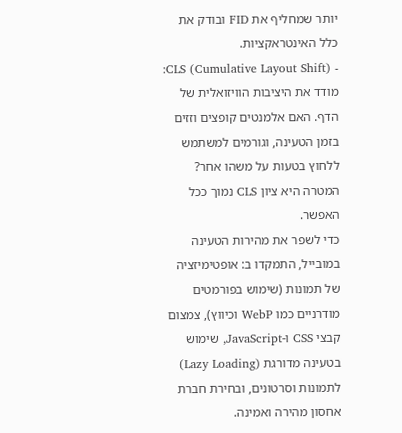יותר שמחליף את FID ובודק את כלל האינטראקציות.
- CLS (Cumulative Layout Shift): מודד את היציבות הוויזואלית של הדף. האם אלמנטים קופצים וזזים בזמן הטעינה, וגורמים למשתמש ללחוץ בטעות על משהו אחר? המטרה היא ציון CLS נמוך ככל האפשר.
כדי לשפר את מהירות הטעינה במובייל, התמקדו ב: אופטימיזציה של תמונות (שימוש בפורמטים מודרניים כמו WebP וכיווץ), צמצום קבצי CSS ו-JavaScript, שימוש בטעינה מדורגת (Lazy Loading) לתמונות וסרטונים, ובחירת חברת אחסון מהירה ואמינה.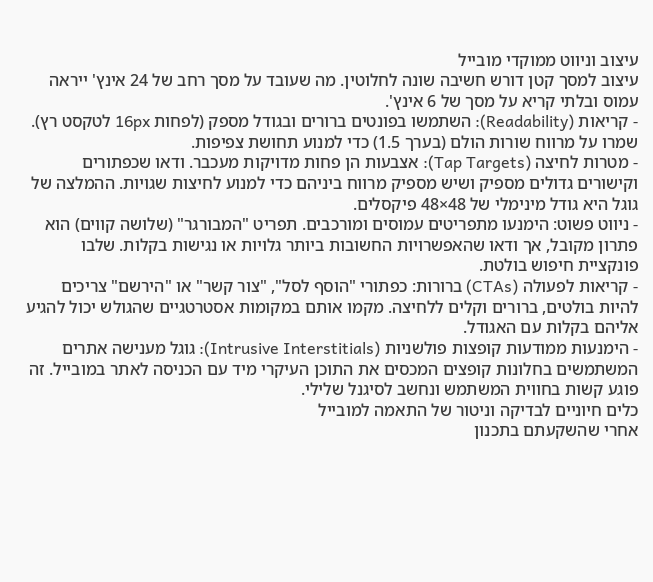עיצוב וניווט ממוקדי מובייל
עיצוב למסך קטן דורש חשיבה שונה לחלוטין. מה שעובד על מסך רחב של 24 אינץ' ייראה עמוס ובלתי קריא על מסך של 6 אינץ'.
- קריאות (Readability): השתמשו בפונטים ברורים ובגודל מספק (לפחות 16px לטקסט רץ). שמרו על מרווח שורות הולם (בערך 1.5) כדי למנוע תחושת צפיפות.
- מטרות לחיצה (Tap Targets): אצבעות הן פחות מדויקות מעכבר. ודאו שכפתורים וקישורים גדולים מספיק ושיש מספיק מרווח ביניהם כדי למנוע לחיצות שגויות. ההמלצה של גוגל היא גודל מינימלי של 48×48 פיקסלים.
- ניווט פשוט: הימנעו מתפריטים עמוסים ומורכבים. תפריט "המבורגר" (שלושה קווים) הוא פתרון מקובל, אך ודאו שהאפשרויות החשובות ביותר גלויות או נגישות בקלות. שלבו פונקציית חיפוש בולטת.
- קריאות לפעולה (CTAs) ברורות: כפתורי "הוסף לסל", "צור קשר" או "הירשם" צריכים להיות בולטים, ברורים וקלים ללחיצה. מקמו אותם במקומות אסטרטגיים שהגולש יכול להגיע אליהם בקלות עם האגודל.
- הימנעות ממודעות קופצות פולשניות (Intrusive Interstitials): גוגל מענישה אתרים המשתמשים בחלונות קופצים המכסים את התוכן העיקרי מיד עם הכניסה לאתר במובייל. זה פוגע קשות בחווית המשתמש ונחשב לסיגנל שלילי.
כלים חיוניים לבדיקה וניטור של התאמה למובייל
אחרי שהשקעתם בתכנון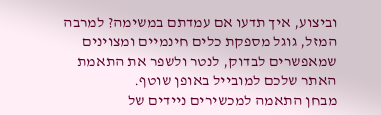וביצוע, איך תדעו אם עמדתם במשימה? למרבה המזל, גוגל מספקת כלים חינמיים ומצוינים שמאפשרים לבדוק, לנטר ולשפר את התאמת האתר שלכם למובייל באופן שוטף.
מבחן התאמה למכשירים ניידים של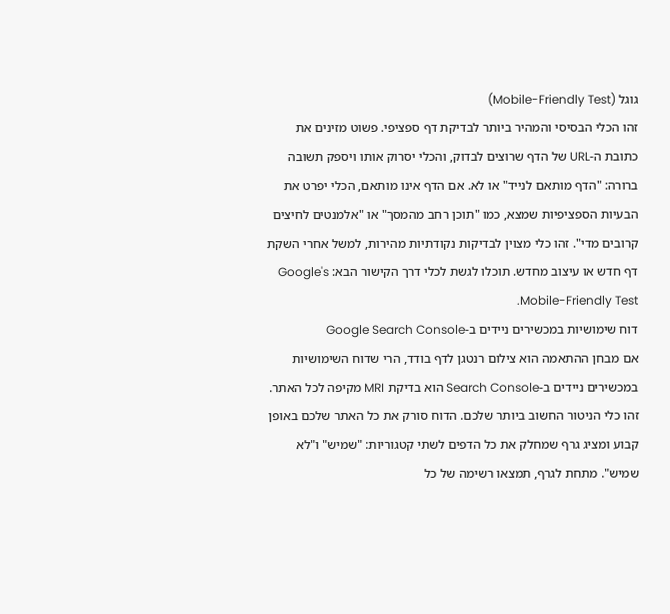גוגל (Mobile-Friendly Test)
זהו הכלי הבסיסי והמהיר ביותר לבדיקת דף ספציפי. פשוט מזינים את כתובת ה-URL של הדף שרוצים לבדוק, והכלי יסרוק אותו ויספק תשובה ברורה: "הדף מותאם לנייד" או לא. אם הדף אינו מותאם, הכלי יפרט את הבעיות הספציפיות שמצא, כמו "תוכן רחב מהמסך" או "אלמנטים לחיצים קרובים מדי". זהו כלי מצוין לבדיקות נקודתיות מהירות, למשל אחרי השקת דף חדש או עיצוב מחדש. תוכלו לגשת לכלי דרך הקישור הבא: Google's Mobile-Friendly Test.
דוח שימושיות במכשירים ניידים ב-Google Search Console
אם מבחן ההתאמה הוא צילום רנטגן לדף בודד, הרי שדוח השימושיות במכשירים ניידים ב-Search Console הוא בדיקת MRI מקיפה לכל האתר. זהו כלי הניטור החשוב ביותר שלכם. הדוח סורק את כל האתר שלכם באופן קבוע ומציג גרף שמחלק את כל הדפים לשתי קטגוריות: "שמיש" ו"לא שמיש". מתחת לגרף, תמצאו רשימה של כל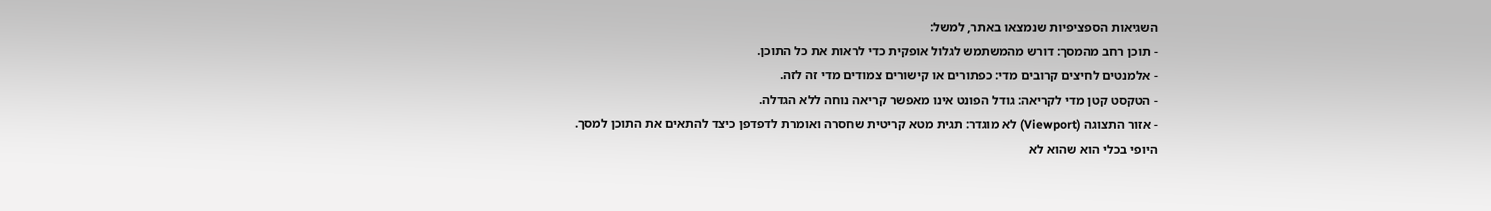השגיאות הספציפיות שנמצאו באתר, למשל:
- תוכן רחב מהמסך: דורש מהמשתמש לגלול אופקית כדי לראות את כל התוכן.
- אלמנטים לחיצים קרובים מדי: כפתורים או קישורים צמודים מדי זה לזה.
- הטקסט קטן מדי לקריאה: גודל הפונט אינו מאפשר קריאה נוחה ללא הגדלה.
- אזור התצוגה (Viewport) לא מוגדר: תגית מטא קריטית שחסרה ואומרת לדפדפן כיצד להתאים את התוכן למסך.
היופי בכלי הוא שהוא לא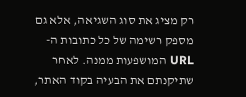רק מציג את סוג השגיאה, אלא גם מספק רשימה של כל כתובות ה-URL המושפעות ממנה. לאחר שתיקנתם את הבעיה בקוד האתר,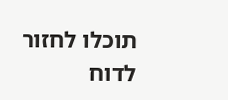תוכלו לחזור לדוח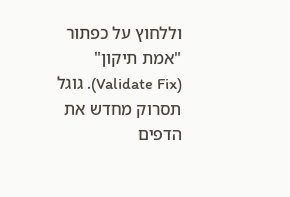וללחוץ על כפתור "אמת תיקון" (Validate Fix). גוגל תסרוק מחדש את הדפים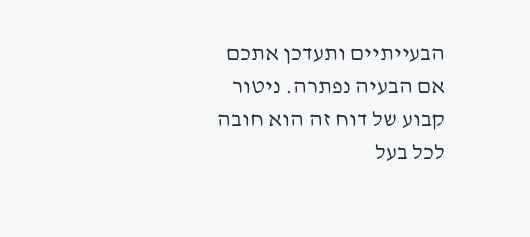הבעייתיים ותעדכן אתכם אם הבעיה נפתרה. ניטור קבוע של דוח זה הוא חובה לכל בעל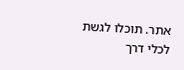אתר. תוכלו לגשת לכלי דרך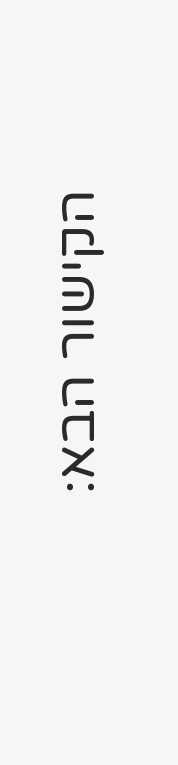הקישור הבא: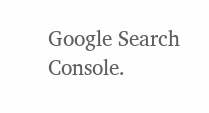Google Search Console.